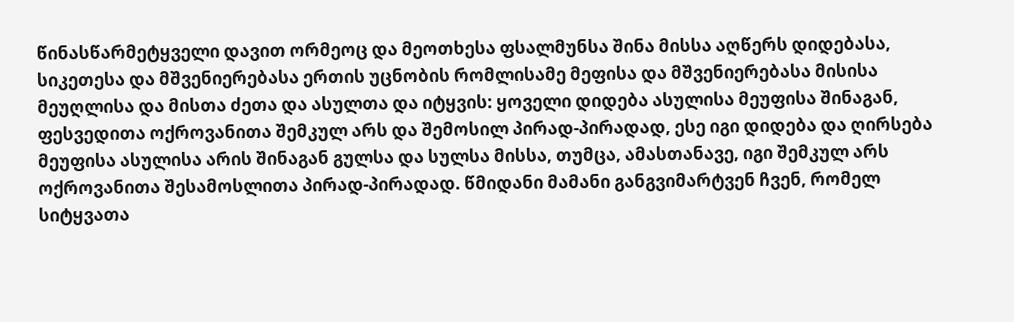წინასწარმეტყველი დავით ორმეოც და მეოთხესა ფსალმუნსა შინა მისსა აღწერს დიდებასა, სიკეთესა და მშვენიერებასა ერთის უცნობის რომლისამე მეფისა და მშვენიერებასა მისისა მეუღლისა და მისთა ძეთა და ასულთა და იტყვის: ყოველი დიდება ასულისა მეუფისა შინაგან, ფესვედითა ოქროვანითა შემკულ არს და შემოსილ პირად-პირადად, ესე იგი დიდება და ღირსება მეუფისა ასულისა არის შინაგან გულსა და სულსა მისსა, თუმცა, ამასთანავე, იგი შემკულ არს ოქროვანითა შესამოსლითა პირად-პირადად. წმიდანი მამანი განგვიმარტვენ ჩვენ, რომელ სიტყვათა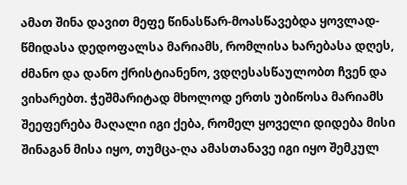ამათ შინა დავით მეფე წინასწარ-მოასწავებდა ყოვლად-წმიდასა დედოფალსა მარიამს, რომლისა ხარებასა დღეს, ძმანო და დანო ქრისტიანენო, ვდღესასწაულობთ ჩვენ და ვიხარებთ. ჭეშმარიტად მხოლოდ ერთს უბიწოსა მარიამს შეეფერება მაღალი იგი ქება, რომელ ყოველი დიდება მისი შინაგან მისა იყო, თუმცა-ღა ამასთანავე იგი იყო შემკულ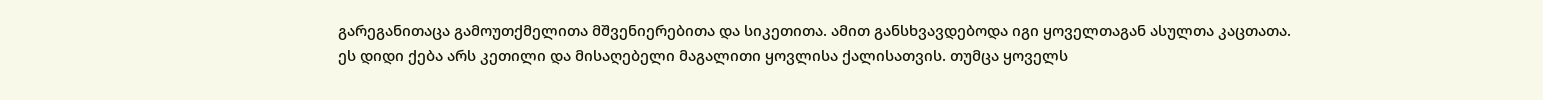გარეგანითაცა გამოუთქმელითა მშვენიერებითა და სიკეთითა. ამით განსხვავდებოდა იგი ყოველთაგან ასულთა კაცთათა.
ეს დიდი ქება არს კეთილი და მისაღებელი მაგალითი ყოვლისა ქალისათვის. თუმცა ყოველს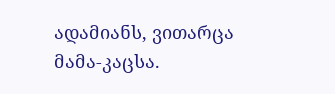ადამიანს, ვითარცა მამა-კაცსა.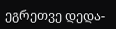ეგრეთვე დედა-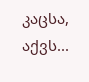კაცსა, აქვს...